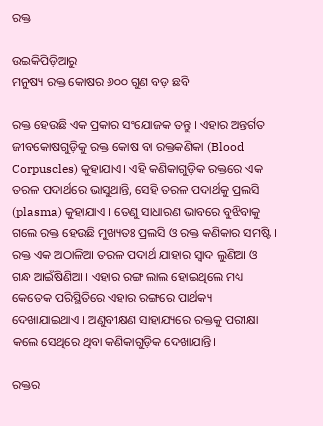ରକ୍ତ

ଉଇକିପିଡ଼ିଆ‌ରୁ
ମନୁଷ୍ୟ ରକ୍ତ କୋଷର ୬୦୦ ଗୁଣ ବଡ଼ ଛବି

ରକ୍ତ ହେଉଛି ଏକ ପ୍ରକାର ସଂଯୋଜକ ତନ୍ତୁ । ଏହାର ଅନ୍ତର୍ଗତ ଜୀବକୋଷଗୁଡ଼ିକୁ ରକ୍ତ କୋଷ ବା ରକ୍ତକଣିକା (Blood Corpuscles) କୁହାଯାଏ। ଏହି କଣିକାଗୁଡ଼ିକ ରକ୍ତରେ ଏକ ତରଳ ପଦାର୍ଥରେ ଭାସୁଥାନ୍ତି, ସେହି ତରଳ ପଦାର୍ଥକୁ ପ୍ରଲସି (plasma) କୁହାଯାଏ । ତେଣୁ ସାଧାରଣ ଭାବରେ ବୁଝିବାକୁ ଗଲେ ରକ୍ତ ହେଉଛି ମୁଖ୍ୟତଃ ପ୍ରଲସି ଓ ରକ୍ତ କଣିକାର ସମଷ୍ଟି । ରକ୍ତ ଏକ ଅଠାଳିଆ ତରଳ ପଦାର୍ଥ ଯାହାର ସ୍ୱାଦ ଲୁଣିଆ ଓ ଗନ୍ଧ ଆଇଁଷିଣିଆ । ଏହାର ରଙ୍ଗ ଲାଲ ହୋଇଥିଲେ ମଧ୍ୟ କେତେକ ପରିସ୍ଥିତିରେ ଏହାର ରଙ୍ଗରେ ପାର୍ଥକ୍ୟ ଦେଖାଯାଇଥାଏ । ଅଣୁବୀକ୍ଷଣ ସାହାଯ୍ୟରେ ରକ୍ତକୁ ପରୀକ୍ଷା କଲେ ସେଥିରେ ଥିବା କଣିକାଗୁଡ଼ିକ ଦେଖାଯାନ୍ତି।

ରକ୍ତର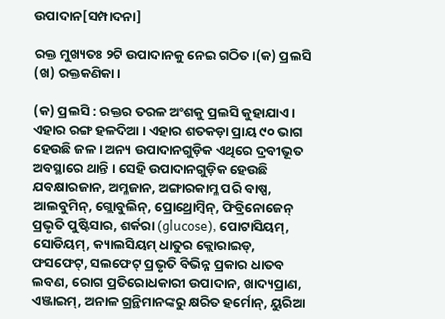ଉପାଦାନ[ସମ୍ପାଦନା]

ରକ୍ତ ମୁଖ୍ୟତଃ ୨ଟି ଉପାଦାନକୁ ନେଇ ଗଠିତ।(କ) ପ୍ରଲସି (ଖ) ରକ୍ତକଣିକା।

(କ) ପ୍ରଲସି : ରକ୍ତର ତରଳ ଅଂଶକୁ ପ୍ରଲସି କୁହାଯାଏ । ଏହାର ରଙ୍ଗ ହଳଦିଆ । ଏହାର ଶତକଡ଼ା ପ୍ରାୟ ୯୦ ଭାଗ ହେଉଛି ଜଳ । ଅନ୍ୟ ଉପାଦାନଗୁଡ଼ିକ ଏଥିରେ ଦ୍ରବୀଭୂତ ଅବସ୍ଥାରେ ଥାନ୍ତି । ସେହି ଉପାଦାନଗୁଡ଼ିକ ହେଉଛି ଯବକ୍ଷାରଜାନ, ଅମ୍ଳଜାନ, ଅଙ୍ଗାରକାମ୍ଳ ପରି ବାଷ୍ପ, ଆଲବୁମିନ୍, ଗ୍ଲୋବୁଲିନ୍, ପ୍ରୋଥ୍ରୋମ୍ବିନ୍, ଫିବ୍ରିନୋଜେନ୍ ପ୍ରଭୃତି ପୁଷ୍ଟିସାର, ଶର୍କରା (glucose), ପୋଟାସିୟମ୍, ସୋଡିୟମ୍, କ୍ୟାଲସିୟମ୍ ଧାତୁର କ୍ଲୋରାଇଡ୍, ଫସଫେଟ୍, ସଲଫେଟ୍ ପ୍ରଭୃତି ବିଭିନ୍ନ ପ୍ରକାର ଧାତବ ଲବଣ, ରୋଗ ପ୍ରତିରୋଧକାରୀ ଉପାଦାନ, ଖାଦ୍ୟପ୍ରାଣ, ଏଞ୍ଜାଇମ୍, ଅନାଳ ଗ୍ରନ୍ଥିମାନଙ୍କରୁ କ୍ଷରିତ ହର୍ମୋନ୍, ୟୁରିଆ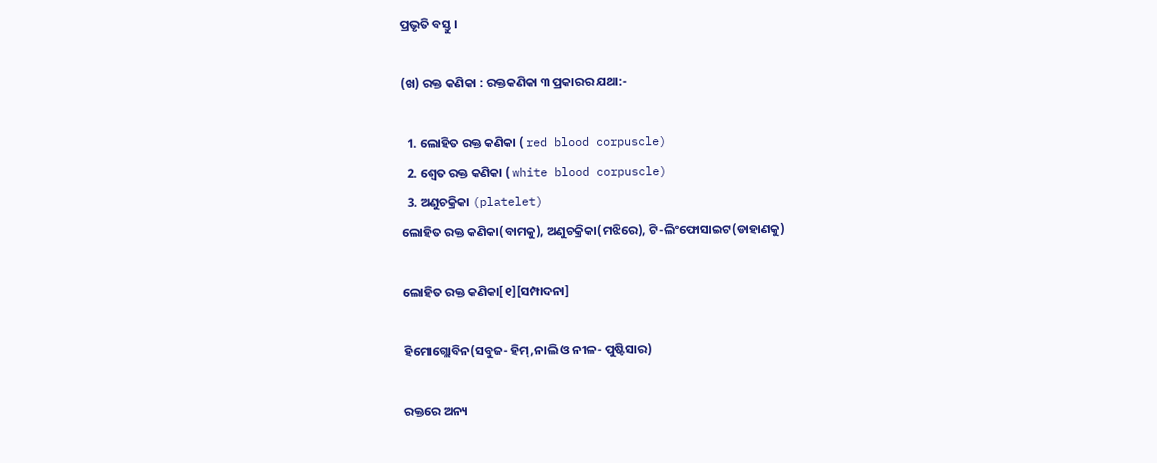ପ୍ରଭୃତି ବସ୍ତୁ ।

(ଖ) ରକ୍ତ କଣିକା : ରକ୍ତକଣିକା ୩ ପ୍ରକାରର ଯଥା:-

  1. ଲୋହିତ ରକ୍ତ କଣିକା ( red blood corpuscle)
  2. ଶ୍ୱେତ ରକ୍ତ କଣିକା ( white blood corpuscle)
  3. ଅଣୁଚକ୍ରିକା (platelet)
ଲୋହିତ ରକ୍ତ କଣିକା(ବାମକୁ), ଅଣୁଚକ୍ରିକା(ମଝିରେ), ଟି-ଲିଂଫୋସାଇଟ(ଡାହାଣକୁ)

ଲୋହିତ ରକ୍ତ କଣିକା[୧][ସମ୍ପାଦନା]

ହିମୋଗ୍ଲୋବିନ(ସବୁଜ- ହିମ୍,ନାଲି ଓ ନୀଳ- ପୁଷ୍ଟିସାର)

ରକ୍ତରେ ଅନ୍ୟ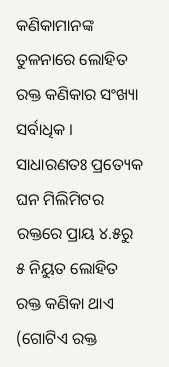କଣିକାମାନଙ୍କ ତୁଳନାରେ ଲୋହିତ ରକ୍ତ କଣିକାର ସଂଖ୍ୟା ସର୍ବାଧିକ । ସାଧାରଣତଃ ପ୍ରତ୍ୟେକ ଘନ ମିଲିମିଟର ରକ୍ତରେ ପ୍ରାୟ ୪.୫ରୁ ୫ ନିୟୁତ ଲୋହିତ ରକ୍ତ କଣିକା ଥାଏ (ଗୋଟିଏ ରକ୍ତ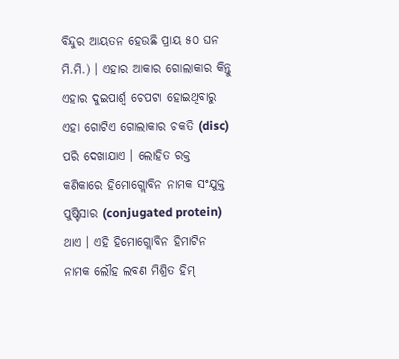ବିନ୍ଦୁର ଆୟତନ ହେଉଛି ପ୍ରାୟ ୫୦ ଘନ ମି.ମି.) । ଏହାର ଆକାର ଗୋଲାକାର କିନ୍ତୁ ଏହାର ଦୁଇପାର୍ଶ୍ୱ ଚେପଟା ହୋଇଥିବାରୁ ଏହା ଗୋଟିଏ ଗୋଲାକାର ଚକତି (disc) ପରି ଦେଖାଯାଏ । ଲୋହିତ ରକ୍ତ କଣିକାରେ ହିମୋଗ୍ଲୋବିନ ନାମକ ସଂଯୁକ୍ତ ପୁଷ୍ଟିସାର (conjugated protein) ଥାଏ । ଏହି ହିମୋଗ୍ଲୋବିନ ହିମାଟିନ ନାମକ ଲୌହ ଲବଣ ମିଶ୍ରିତ ହିମ୍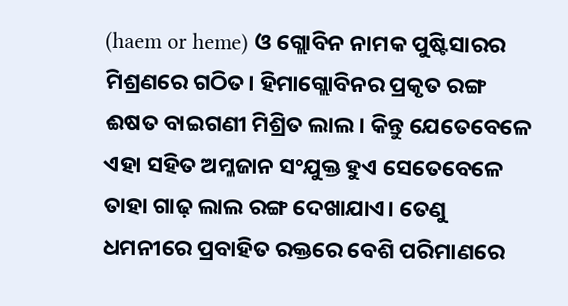(haem or heme) ଓ ଗ୍ଲୋବିନ ନାମକ ପୁଷ୍ଟିସାରର ମିଶ୍ରଣରେ ଗଠିତ। ହିମାଗ୍ଲୋବିନର ପ୍ରକୃତ ରଙ୍ଗ ଈଷତ ବାଇଗଣୀ ମିଶ୍ରିତ ଲାଲ। କିନ୍ତୁ ଯେତେବେଳେ ଏହା ସହିତ ଅମ୍ଳଜାନ ସଂଯୁକ୍ତ ହୁଏ ସେତେବେଳେ ତାହା ଗାଢ଼ ଲାଲ ରଙ୍ଗ ଦେଖାଯାଏ। ତେଣୁ ଧମନୀରେ ପ୍ରବାହିତ ରକ୍ତରେ ବେଶି ପରିମାଣରେ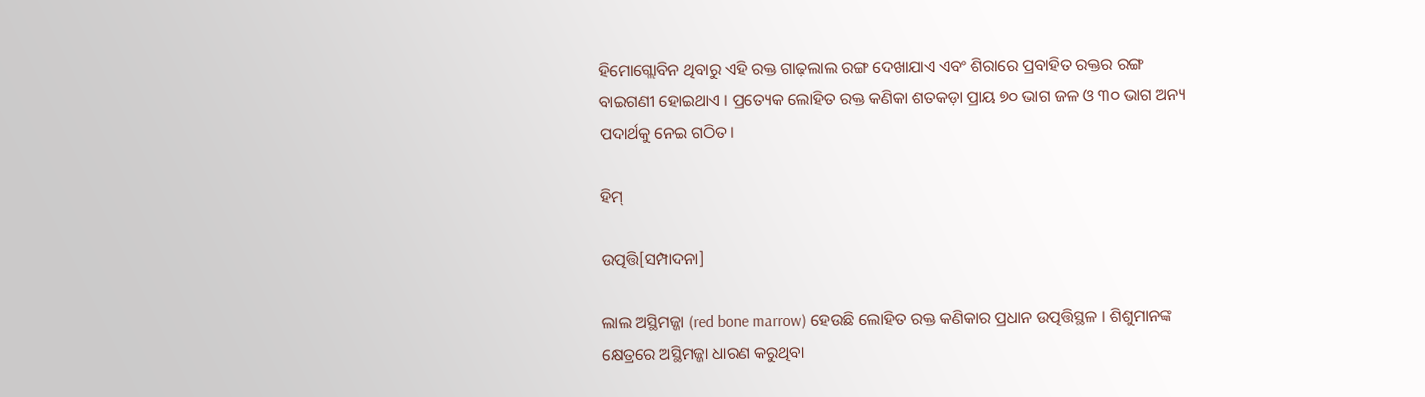ହିମୋଗ୍ଲୋବିନ ଥିବାରୁ ଏହି ରକ୍ତ ଗାଢ଼ଲାଲ ରଙ୍ଗ ଦେଖାଯାଏ ଏବଂ ଶିରାରେ ପ୍ରବାହିତ ରକ୍ତର ରଙ୍ଗ ବାଇଗଣୀ ହୋଇଥାଏ । ପ୍ରତ୍ୟେକ ଲୋହିତ ରକ୍ତ କଣିକା ଶତକଡ଼ା ପ୍ରାୟ ୭୦ ଭାଗ ଜଳ ଓ ୩୦ ଭାଗ ଅନ୍ୟ ପଦାର୍ଥକୁ ନେଇ ଗଠିତ।

ହିମ୍

ଉତ୍ପତ୍ତି[ସମ୍ପାଦନା]

ଲାଲ ଅସ୍ଥିମଜ୍ଜା (red bone marrow) ହେଉଛି ଲୋହିତ ରକ୍ତ କଣିକାର ପ୍ରଧାନ ଉତ୍ପତ୍ତିସ୍ଥଳ । ଶିଶୁମାନଙ୍କ କ୍ଷେତ୍ରରେ ଅସ୍ଥିମଜ୍ଜା ଧାରଣ କରୁଥିବା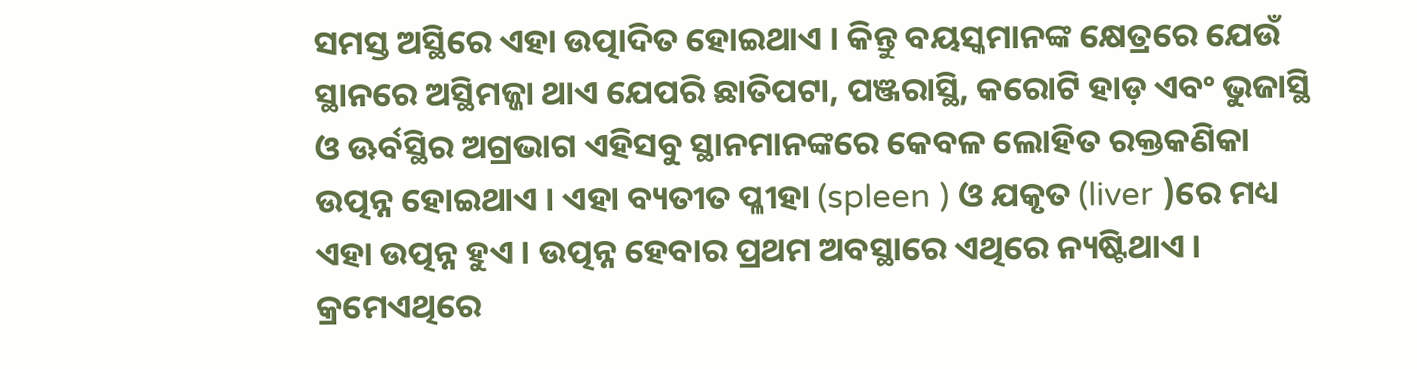ସମସ୍ତ ଅସ୍ଥିରେ ଏହା ଉତ୍ପାଦିତ ହୋଇଥାଏ । କିନ୍ତୁ ବୟସ୍କମାନଙ୍କ କ୍ଷେତ୍ରରେ ଯେଉଁ ସ୍ଥାନରେ ଅସ୍ଥିମଜ୍ଜା ଥାଏ ଯେପରି ଛାତିପଟା, ପଞ୍ଜରାସ୍ଥି, କରୋଟି ହାଡ଼ ଏବଂ ଭୁଜାସ୍ଥି ଓ ଊର୍ବସ୍ଥିର ଅଗ୍ରଭାଗ ଏହିସବୁ ସ୍ଥାନମାନଙ୍କରେ କେବଳ ଲୋହିତ ରକ୍ତକଣିକା ଉତ୍ପନ୍ନ ହୋଇଥାଏ । ଏହା ବ୍ୟତୀତ ପ୍ଳୀହା (spleen ) ଓ ଯକୃତ (liver )ରେ ମଧ୍ୟ ଏହା ଉତ୍ପନ୍ନ ହୁଏ । ଉତ୍ପନ୍ନ ହେବାର ପ୍ରଥମ ଅବସ୍ଥାରେ ଏଥିରେ ନ୍ୟଷ୍ଟିଥାଏ । କ୍ରମେଏଥିରେ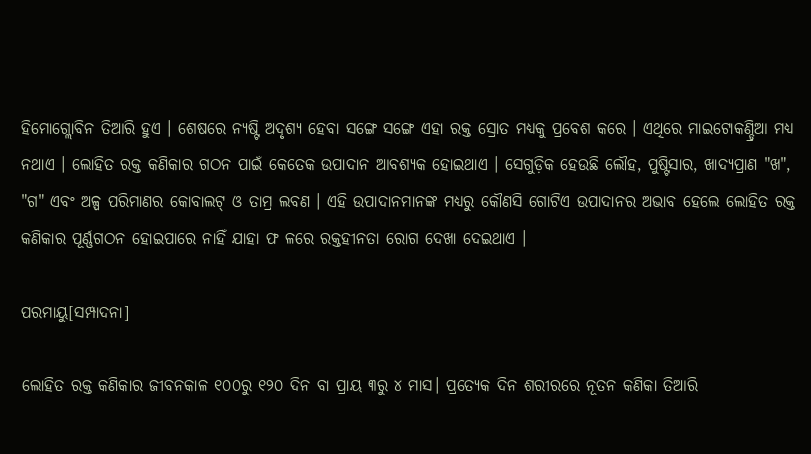ହିମୋଗ୍ଲୋବିନ ତିଆରି ହୁଏ । ଶେଷରେ ନ୍ୟଷ୍ଟି ଅଦୃଶ୍ୟ ହେବା ସଙ୍ଗେ ସଙ୍ଗେ ଏହା ରକ୍ତ ସ୍ରୋତ ମଧ୍ୟକୁ ପ୍ରବେଶ କରେ । ଏଥିରେ ମାଇଟୋକଣ୍ଡ୍ରିଆ ମଧ୍ୟ ନଥାଏ । ଲୋହିତ ରକ୍ତ କଣିକାର ଗଠନ ପାଇଁ କେତେକ ଉପାଦାନ ଆବଶ୍ୟକ ହୋଇଥାଏ । ସେଗୁଡ଼ିକ ହେଉଛି ଲୌହ, ପୁଷ୍ଟିସାର, ଖାଦ୍ୟପ୍ରାଣ "ଖ", "ଗ" ଏବଂ ଅଳ୍ପ ପରିମାଣର କୋବାଲଟ୍ ଓ ତାମ୍ର ଲବଣ । ଏହି ଉପାଦାନମାନଙ୍କ ମଧ୍ୟରୁ କୌଣସି ଗୋଟିଏ ଉପାଦାନର ଅଭାବ ହେଲେ ଲୋହିତ ରକ୍ତ କଣିକାର ପୂର୍ଣ୍ଣଗଠନ ହୋଇପାରେ ନାହିଁ ଯାହା ଫ ଳରେ ରକ୍ତହୀନତା ରୋଗ ଦେଖା ଦେଇଥାଏ ।

ପରମାୟୁ[ସମ୍ପାଦନା]

ଲୋହିତ ରକ୍ତ କଣିକାର ଜୀବନକାଳ ୧୦୦ରୁ ୧୨୦ ଦିନ ବା ପ୍ରାୟ ୩ରୁ ୪ ମାସ। ପ୍ରତ୍ୟେକ ଦିନ ଶରୀରରେ ନୂତନ କଣିକା ତିଆରି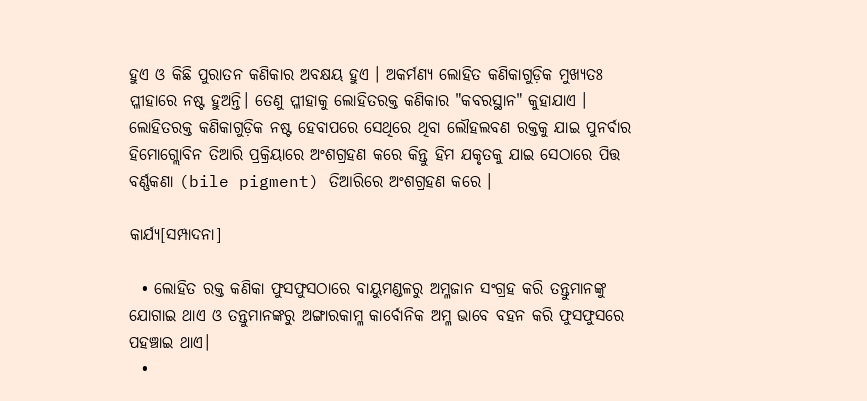ହୁଏ ଓ କିଛି ପୁରାତନ କଣିକାର ଅବକ୍ଷୟ ହୁଏ । ଅକର୍ମଣ୍ୟ ଲୋହିତ କଣିକାଗୁଡ଼ିକ ମୁଖ୍ୟତଃ ପ୍ଳୀହାରେ ନଷ୍ଟ ହୁଅନ୍ତି। ତେଣୁ ପ୍ଳୀହାକୁ ଲୋହିତରକ୍ତ କଣିକାର "କବରସ୍ଥାନ" କୁହାଯାଏ । ଲୋହିତରକ୍ତ କଣିକାଗୁଡ଼ିକ ନଷ୍ଟ ହେବାପରେ ସେଥିରେ ଥିବା ଲୌହଲବଣ ରକ୍ତକୁ ଯାଇ ପୁନର୍ବାର ହିମୋଗ୍ଲୋବିନ ତିଆରି ପ୍ରକ୍ରିୟାରେ ଅଂଶଗ୍ରହଣ କରେ କିନ୍ତୁ ହିମ ଯକୃତକୁ ଯାଇ ସେଠାରେ ପିତ୍ତ ବର୍ଣ୍ଣକଣା (bile pigment) ତିଆରିରେ ଅଂଶଗ୍ରହଣ କରେ ।

କାର୍ଯ୍ୟ[ସମ୍ପାଦନା]

  • ଲୋହିତ ରକ୍ତ କଣିକା ଫୁସଫୁସଠାରେ ବାୟୁମଣ୍ଡଳରୁ ଅମ୍ଳଜାନ ସଂଗ୍ରହ କରି ତନ୍ତୁମାନଙ୍କୁ ଯୋଗାଇ ଥାଏ ଓ ତନ୍ତୁମାନଙ୍କରୁ ଅଙ୍ଗାରକାମ୍ଳ କାର୍ବୋନିକ ଅମ୍ଳ ଭାବେ ବହନ କରି ଫୁସଫୁସରେ ପହଞ୍ଚାଇ ଥାଏ।
  •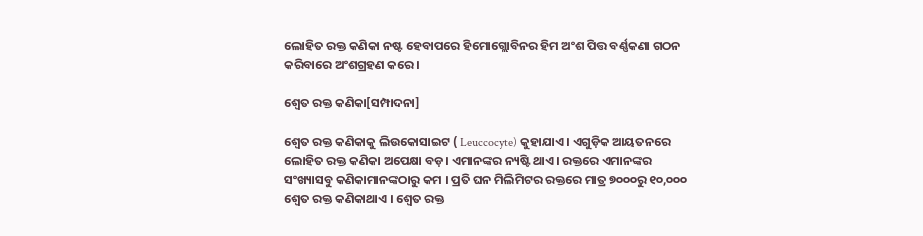ଲୋହିତ ରକ୍ତ କଣିକା ନଷ୍ଟ ହେବାପରେ ହିମୋଗ୍ଲୋବିନର ହିମ ଅଂଶ ପିତ୍ତ ବର୍ଣ୍ଣକଣା ଗଠନ କରିବାରେ ଅଂଶଗ୍ରହଣ କରେ।

ଶ୍ୱେତ ରକ୍ତ କଣିକା[ସମ୍ପାଦନା]

ଶ୍ୱେତ ରକ୍ତ କଣିକାକୁ ଲିଉକୋସାଇଟ ( Leuccocyte) କୁହାଯାଏ । ଏଗୁଡ଼ିକ ଆୟତନରେ ଲୋହିତ ରକ୍ତ କଣିକା ଅପେକ୍ଷା ବଡ଼। ଏମାନଙ୍କର ନ୍ୟଷ୍ଟି ଥାଏ। ରକ୍ତରେ ଏମାନଙ୍କର ସଂଖ୍ୟାସବୁ କଣିକାମାନଙ୍କଠାରୁ କମ । ପ୍ରତି ଘନ ମିଲିମିଟର ରକ୍ତରେ ମାତ୍ର ୭୦୦୦ରୁ ୧୦,୦୦୦ ଶ୍ୱେତ ରକ୍ତ କଣିକାଥାଏ । ଶ୍ୱେତ ରକ୍ତ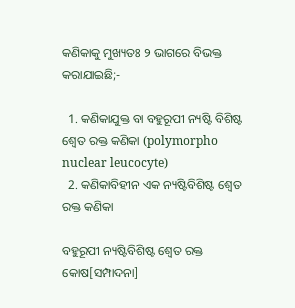କଣିକାକୁ ମୁଖ୍ୟତଃ ୨ ଭାଗରେ ବିଭକ୍ତ କରାଯାଇଛି;-

  1. କଣିକାଯୁକ୍ତ ବା ବହୁରୂପୀ ନ୍ୟଷ୍ଟି ବିଶିଷ୍ଟ ଶ୍ୱେତ ରକ୍ତ କଣିକା (polymorpho nuclear leucocyte)
  2. କଣିକାବିହୀନ ଏକ ନ୍ୟଷ୍ଟିବିଶିଷ୍ଟ ଶ୍ୱେତ ରକ୍ତ କଣିକା

ବହୁରୂପୀ ନ୍ୟଷ୍ଟିବିଶିଷ୍ଟ ଶ୍ୱେତ ରକ୍ତ କୋଷ[ସମ୍ପାଦନା]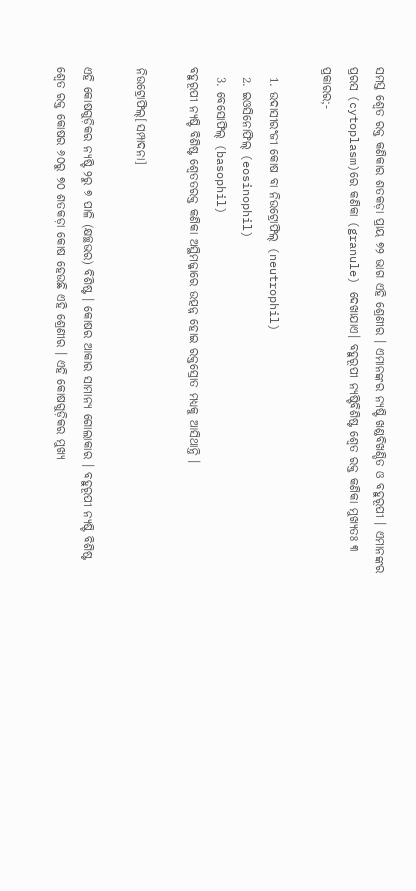ସମସ୍ତ ଶ୍ୱେତ ରକ୍ତ କଣିକାର ଶତକଡ଼ା ପ୍ରାୟ ୭୨ ଭାଗ ଏହି ଶ୍ରେଣୀର । ଏମାନଙ୍କର ନ୍ୟଷ୍ଟି ଖଣ୍ଡବିଖଣ୍ଡିତ ଓ ବହୁରୂପୀ । ଏମାନଙ୍କର ପ୍ରରସ (cytoplasm)ରେ କଣିକା (granule) ଦେଖାଯାଏ। ବହୁରୂପୀ ନ୍ୟଷ୍ଟିବିଶିଷ୍ଟ ଶ୍ୱେତ ରକ୍ତ କଣିକା ମୁଖ୍ୟତଃ ୩ ପ୍ରକାରର;-

  1. ଉଦାସୀରଂଜୀ କୋଷ ବା ନିଉଟ୍ରୋଫିଲ୍ (neutrophil)
  2. ଇଓସିନୋଫିଲ୍ (eosinophil)
  3. ବେସୋଫିଲ୍ (basophil)
ବହୁରୂପୀ ନ୍ୟଷ୍ଟି ବିଶିଷ୍ଟ ଶ୍ୱେତତରକ୍ତ କଣିକା ଅସ୍ଥିମଜ୍ଜାରେ ଉତ୍ପନ୍ନ ହୋଇ ରକ୍ତସ୍ରୋତ ମଧ୍ୟକୁ ଆସିଥାନ୍ତି ।

ନିଉଟ୍ରୋଫିଲ୍[ସମ୍ପାଦନା]

ଏହି କୋଷଗୁଡ଼ିକର ନ୍ୟଷ୍ଟି ୨ରୁ ୭ ପାଳି (କ୍ଷଚ୍ଛଭର) ବିଶିଷ୍ଟ । କୋଷର ଆକାର ସାମାନ୍ୟ ଗୋଲାକାର । ବହୁରୂପୀ ନ୍ୟଷ୍ଟି ବିଶିଷ୍ଟ ଶ୍ୱେତ ରକ୍ତ କୋଷର ୬୦ରୁ ୭୦ ଶତକଡ଼ା କୋଷ ହେଉଛି ଏହି ଶ୍ରେଣୀର । ଏହି କୋଷଗୁଡ଼ିକର ମୁଖ୍ୟ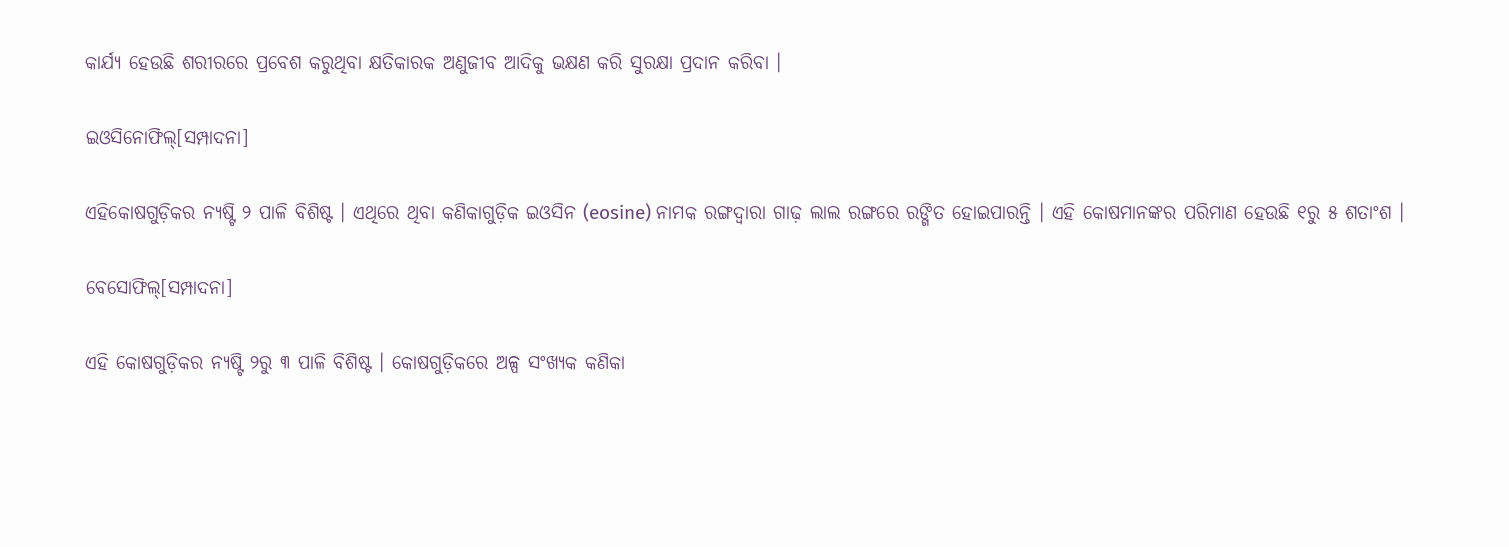କାର୍ଯ୍ୟ ହେଉଛି ଶରୀରରେ ପ୍ରବେଶ କରୁଥିବା କ୍ଷତିକାରକ ଅଣୁଜୀବ ଆଦିକୁ ଭକ୍ଷଣ କରି ସୁରକ୍ଷା ପ୍ରଦାନ କରିବା ।

ଇଓସିନୋଫିଲ୍[ସମ୍ପାଦନା]

ଏହିକୋଷଗୁଡ଼ିକର ନ୍ୟଷ୍ଟି ୨ ପାଳି ବିଶିଷ୍ଟ । ଏଥିରେ ଥିବା କଣିକାଗୁଡ଼ିକ ଇଓସିନ (eosine) ନାମକ ରଙ୍ଗଦ୍ୱାରା ଗାଢ଼ ଲାଲ ରଙ୍ଗରେ ରଙ୍ଗିତ ହୋଇପାରନ୍ତି । ଏହି କୋଷମାନଙ୍କର ପରିମାଣ ହେଉଛି ୧ରୁ ୫ ଶତାଂଶ ।

ବେସୋଫିଲ୍[ସମ୍ପାଦନା]

ଏହି କୋଷଗୁଡ଼ିକର ନ୍ୟଷ୍ଟି ୨ରୁ ୩ ପାଳି ବିଶିଷ୍ଟ । କୋଷଗୁଡ଼ିକରେ ଅଳ୍ପ ସଂଖ୍ୟକ କଣିକା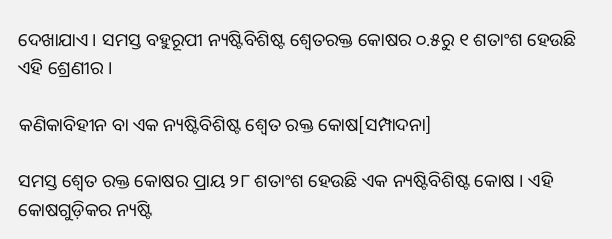ଦେଖାଯାଏ। ସମସ୍ତ ବହୁରୂପୀ ନ୍ୟଷ୍ଟିବିଶିଷ୍ଟ ଶ୍ୱେତରକ୍ତ କୋଷର ୦.୫ରୁ ୧ ଶତାଂଶ ହେଉଛି ଏହି ଶ୍ରେଣୀର ।

କଣିକାବିହୀନ ବା ଏକ ନ୍ୟଷ୍ଟିବିଶିଷ୍ଟ ଶ୍ୱେତ ରକ୍ତ କୋଷ[ସମ୍ପାଦନା]

ସମସ୍ତ ଶ୍ୱେତ ରକ୍ତ କୋଷର ପ୍ରାୟ ୨୮ ଶତାଂଶ ହେଉଛି ଏକ ନ୍ୟଷ୍ଟିବିଶିଷ୍ଟ କୋଷ । ଏହି କୋଷଗୁଡ଼ିକର ନ୍ୟଷ୍ଟି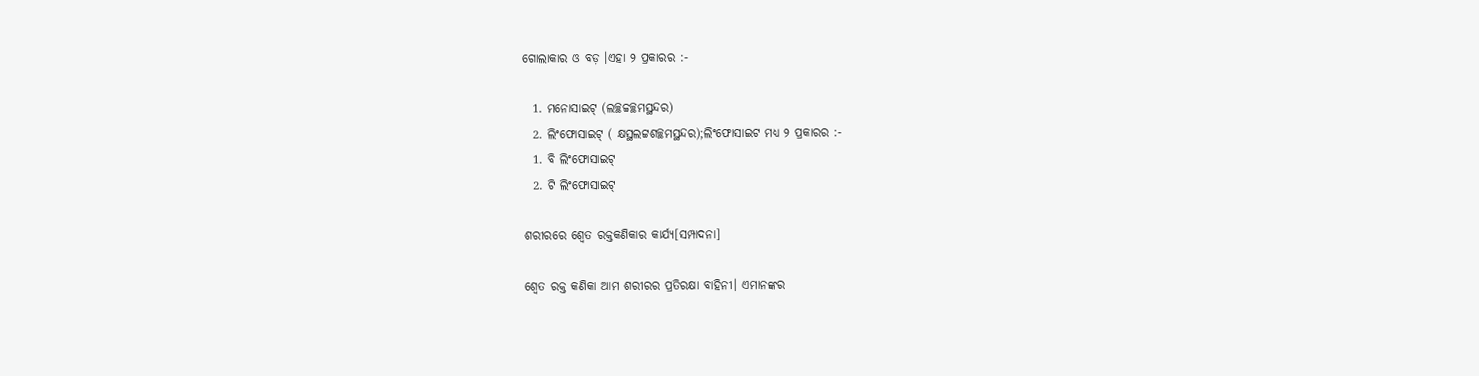ଗୋଲାକାର ଓ ବଡ଼ ।ଏହା ୨ ପ୍ରକାରର :-

  1. ମନୋସାଇଟ୍ (ଲଚ୍ଛଚ୍ଚଚ୍ଛମସ୍ଥନ୍ଦର)
  2. ଲିଂଫୋସାଇଟ୍ ( କ୍ଷସ୍ଥଲଟ୍ଟଶଚ୍ଛମସ୍ଥନ୍ଦର);ଲିଂଫୋସାଇଟ ମଧ୍ୟ ୨ ପ୍ରକାରର :-
  1. ବି ଲିଂଫୋସାଇଟ୍
  2. ଟି ଲିଂଫୋସାଇଟ୍

ଶରୀରରେ ଶ୍ୱେତ ରକ୍ତକଣିକାର କାର୍ଯ୍ୟ[ସମ୍ପାଦନା]

ଶ୍ୱେତ ରକ୍ତ କଣିକା ଆମ ଶରୀରର ପ୍ରତିରକ୍ଷା ବାହିନୀ। ଏମାନଙ୍କର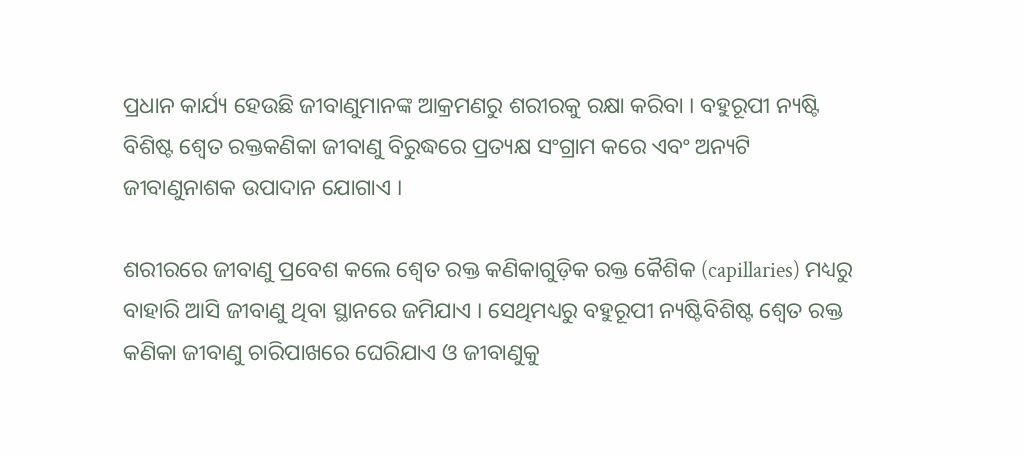ପ୍ରଧାନ କାର୍ଯ୍ୟ ହେଉଛି ଜୀବାଣୁମାନଙ୍କ ଆକ୍ରମଣରୁ ଶରୀରକୁ ରକ୍ଷା କରିବା । ବହୁରୂପୀ ନ୍ୟଷ୍ଟି ବିଶିଷ୍ଟ ଶ୍ୱେତ ରକ୍ତକଣିକା ଜୀବାଣୁ ବିରୁଦ୍ଧରେ ପ୍ରତ୍ୟକ୍ଷ ସଂଗ୍ରାମ କରେ ଏବଂ ଅନ୍ୟଟି ଜୀବାଣୁନାଶକ ଉପାଦାନ ଯୋଗାଏ ।

ଶରୀରରେ ଜୀବାଣୁ ପ୍ରବେଶ କଲେ ଶ୍ୱେତ ରକ୍ତ କଣିକାଗୁଡ଼ିକ ରକ୍ତ କୈଶିକ (capillaries) ମଧ୍ୟରୁ ବାହାରି ଆସି ଜୀବାଣୁ ଥିବା ସ୍ଥାନରେ ଜମିଯାଏ । ସେଥିମଧ୍ୟରୁ ବହୁରୂପୀ ନ୍ୟଷ୍ଟିବିଶିଷ୍ଟ ଶ୍ୱେତ ରକ୍ତ କଣିକା ଜୀବାଣୁ ଚାରିପାଖରେ ଘେରିଯାଏ ଓ ଜୀବାଣୁକୁ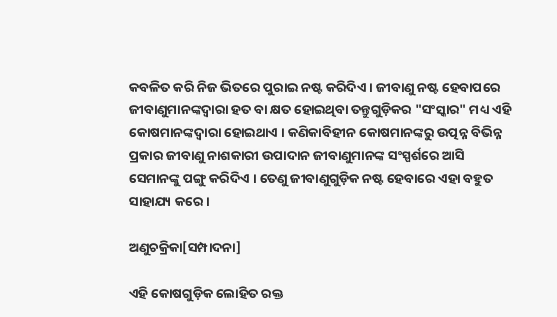କବଳିତ କରି ନିଜ ଭିତରେ ପୁରାଇ ନଷ୍ଟ କରିଦିଏ । ଜୀବାଣୁ ନଷ୍ଟ ହେବାପରେ ଜୀବାଣୁମାନଙ୍କଦ୍ୱାରା ହତ ବା କ୍ଷତ ହୋଇଥିବା ତନ୍ତୁଗୁଡ଼ିକର "ସଂସ୍କାର" ମଧ୍ୟ ଏହି କୋଷମାନଙ୍କଦ୍ୱାରା ହୋଇଥାଏ । କଣିକାବିହୀନ କୋଷମାନଙ୍କରୁ ଉତ୍ପନ୍ନ ବିଭିନ୍ନ ପ୍ରକାର ଜୀବାଣୁ ନାଶକାରୀ ଉପାଦାନ ଜୀବାଣୁମାନଙ୍କ ସଂସ୍ପର୍ଶରେ ଆସି ସେମାନଙ୍କୁ ପଙ୍ଗୁ କରିଦିଏ । ତେଣୁ ଜୀବାଣୁଗୁଡ଼ିକ ନଷ୍ଟ ହେବାରେ ଏହା ବହୁତ ସାହାଯ୍ୟ କରେ ।

ଅଣୁଚକ୍ରିକା[ସମ୍ପାଦନା]

ଏହି କୋଷଗୁଡ଼ିକ ଲୋହିତ ରକ୍ତ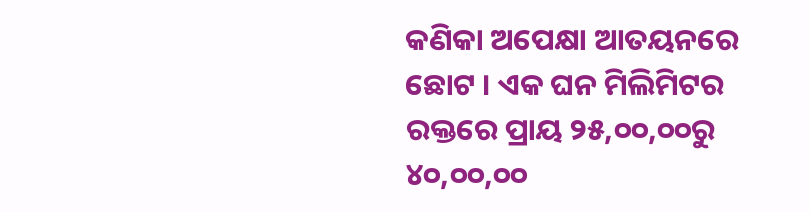କଣିକା ଅପେକ୍ଷା ଆତୟନରେ ଛୋଟ । ଏକ ଘନ ମିଲିମିଟର ରକ୍ତରେ ପ୍ରାୟ ୨୫,୦୦,୦୦ରୁ ୪୦,୦୦,୦୦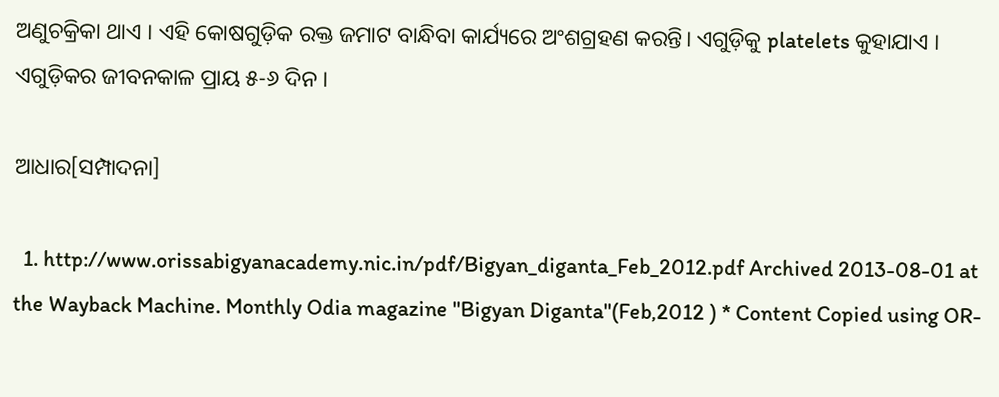ଅଣୁଚକ୍ରିକା ଥାଏ । ଏହି କୋଷଗୁଡ଼ିକ ରକ୍ତ ଜମାଟ ବାନ୍ଧିବା କାର୍ଯ୍ୟରେ ଅଂଶଗ୍ରହଣ କରନ୍ତି। ଏଗୁଡ଼ିକୁ platelets କୁହାଯାଏ । ଏଗୁଡ଼ିକର ଜୀବନକାଳ ପ୍ରାୟ ୫-୬ ଦିନ ।

ଆଧାର[ସମ୍ପାଦନା]

  1. http://www.orissabigyanacademy.nic.in/pdf/Bigyan_diganta_Feb_2012.pdf Archived 2013-08-01 at the Wayback Machine. Monthly Odia magazine "Bigyan Diganta"(Feb,2012 ) * Content Copied using OR-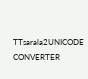TTsarala2UNICODE CONVERTER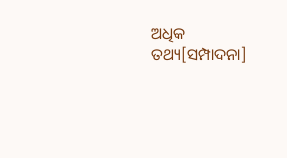ଅଧିକ ତଥ୍ୟ[ସମ୍ପାଦନା]